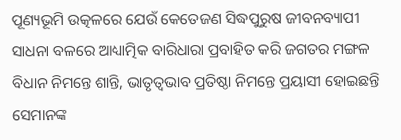ପୂଣ୍ୟଭୂମି ଉତ୍କଳରେ ଯେଉଁ କେତେଜଣ ସିଦ୍ଧପୁରୁଷ ଜୀବନବ୍ୟାପୀ ସାଧନା ବଳରେ ଆଧ୍ୟାତ୍ମିକ ବାରିଧାରା ପ୍ରବାହିତ କରି ଜଗତର ମଙ୍ଗଳ ବିଧାନ ନିମନ୍ତେ ଶାନ୍ତି, ଭାତୃତ୍ୱଭାବ ପ୍ରତିଷ୍ଠା ନିମନ୍ତେ ପ୍ରୟାସୀ ହୋଇଛନ୍ତି ସେମାନଙ୍କ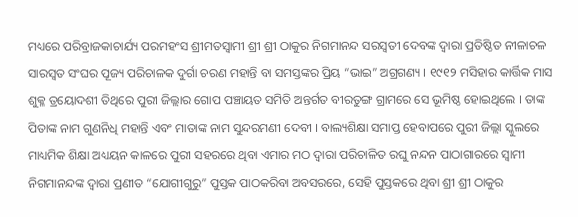ମଧ୍ୟରେ ପରିବ୍ରାଜକାଚାର୍ଯ୍ୟ ପରମହଂସ ଶ୍ରୀମତସ୍ୱାମୀ ଶ୍ରୀ ଶ୍ରୀ ଠାକୁର ନିଗମାନନ୍ଦ ସରସ୍ଵତୀ ଦେବଙ୍କ ଦ୍ୱାରା ପ୍ରତିଷ୍ଠିତ ନୀଳାଚଳ ସାରସ୍ୱତ ସଂଘର ପୂଜ୍ୟ ପରିଚାଳକ ଦୁର୍ଗା ଚରଣ ମହାନ୍ତି ବା ସମସ୍ତଙ୍କର ପ୍ରିୟ “ଭାଇ” ଅଗ୍ରଗଣ୍ୟ । ୧୯୧୨ ମସିହାର କାର୍ତ୍ତିକ ମାସ ଶୁକ୍ଳ ତ୍ରୟୋଦଶୀ ତିଥିରେ ପୁରୀ ଜିଲ୍ଲାର ଗୋପ ପଞ୍ଚାୟତ ସମିତି ଅନ୍ତର୍ଗତ ବୀରତୁଙ୍ଗ ଗ୍ରାମରେ ସେ ଭୂମିଷ୍ଠ ହୋଇଥିଲେ । ତାଙ୍କ ପିତାଙ୍କ ନାମ ଗୁଣନିଧି ମହାନ୍ତି ଏବଂ ମାତାଙ୍କ ନାମ ସୁନ୍ଦରମଣୀ ଦେବୀ । ବାଲ୍ୟଶିକ୍ଷା ସମାପ୍ତ ହେବାପରେ ପୁରୀ ଜିଲ୍ଲା ସ୍କୁଲରେ ମାଧ୍ୟମିକ ଶିକ୍ଷା ଅଧ୍ୟୟନ କାଳରେ ପୁରୀ ସହରରେ ଥିବା ଏମାର ମଠ ଦ୍ୱାରା ପରିଚାଳିତ ରଘୁ ନନ୍ଦନ ପାଠାଗାରରେ ସ୍ୱାମୀ ନିଗମାନନ୍ଦଙ୍କ ଦ୍ୱାରା ପ୍ରଣୀତ “ଯୋଗୀଗୁରୁ” ପୁସ୍ତକ ପାଠକରିବା ଅବସରରେ, ସେହି ପୁସ୍ତକରେ ଥିବା ଶ୍ରୀ ଶ୍ରୀ ଠାକୁର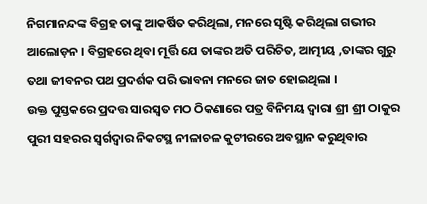ନିଗମାନନ୍ଦଙ୍କ ବିଗ୍ରହ ତାଙ୍କୁ ଆକର୍ଷିତ କରିଥିଲା, ମନରେ ସୃଷ୍ଟି କରିଥିଲା ଗଭୀର ଆଲୋଡ଼ନ । ବିଗ୍ରହରେ ଥିବା ମୂର୍ତ୍ତି ଯେ ତାଙ୍କର ଅତି ପରିଚିତ, ଆତ୍ମୀୟ ,ତାଙ୍କର ଗୁରୁ ତଥା ଜୀବନର ପଥ ପ୍ରଦର୍ଶକ ପରି ଭାବନା ମନରେ ଜାତ ହୋଇଥିଲା ।
ଉକ୍ତ ପୁସ୍ତକରେ ପ୍ରଦତ୍ତ ସାରସ୍ୱତ ମଠ ଠିକଣାରେ ପତ୍ର ବିନିମୟ ଦ୍ୱାରା ଶ୍ରୀ ଶ୍ରୀ ଠାକୁର ପୁରୀ ସହରର ସ୍ୱର୍ଗଦ୍ୱାର ନିକଟସ୍ଥ ନୀଳାଚଳ କୁଟୀରରେ ଅବସ୍ଥାନ କରୁଥିବାର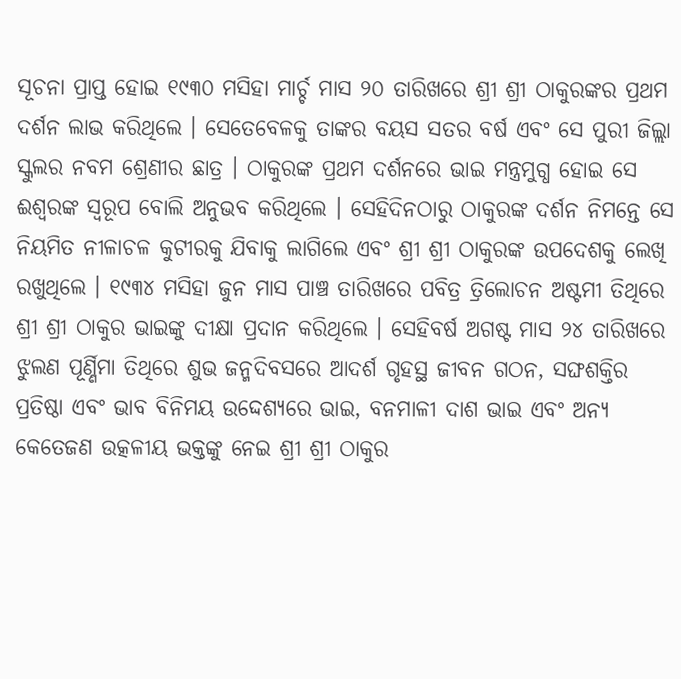ସୂଚନା ପ୍ରାପ୍ତ ହୋଇ ୧୯୩୦ ମସିହା ମାର୍ଚ୍ଚ ମାସ ୨୦ ତାରିଖରେ ଶ୍ରୀ ଶ୍ରୀ ଠାକୁରଙ୍କର ପ୍ରଥମ ଦର୍ଶନ ଲାଭ କରିଥିଲେ । ସେତେବେଳକୁ ତାଙ୍କର ବୟସ ସତର ବର୍ଷ ଏବଂ ସେ ପୁରୀ ଜିଲ୍ଲା ସ୍କୁଲର ନବମ ଶ୍ରେଣୀର ଛାତ୍ର । ଠାକୁରଙ୍କ ପ୍ରଥମ ଦର୍ଶନରେ ଭାଇ ମନ୍ତ୍ରମୁଗ୍ଧ ହୋଇ ସେ ଈଶ୍ୱରଙ୍କ ସ୍ୱରୂପ ବୋଲି ଅନୁଭବ କରିଥିଲେ । ସେହିଦିନଠାରୁ ଠାକୁରଙ୍କ ଦର୍ଶନ ନିମନ୍ତେ ସେ ନିୟମିତ ନୀଳାଚଳ କୁଟୀରକୁ ଯିବାକୁ ଲାଗିଲେ ଏବଂ ଶ୍ରୀ ଶ୍ରୀ ଠାକୁରଙ୍କ ଉପଦେଶକୁ ଲେଖି ରଖୁଥିଲେ । ୧୯୩୪ ମସିହା ଜୁନ ମାସ ପାଞ୍ଚ ତାରିଖରେ ପବିତ୍ର ତ୍ରିଲୋଚନ ଅଷ୍ଟମୀ ତିଥିରେ ଶ୍ରୀ ଶ୍ରୀ ଠାକୁର ଭାଇଙ୍କୁ ଦୀକ୍ଷା ପ୍ରଦାନ କରିଥିଲେ । ସେହିବର୍ଷ ଅଗଷ୍ଟ ମାସ ୨୪ ତାରିଖରେ ଝୁଲଣ ପୂର୍ଣ୍ଣିମା ତିଥିରେ ଶୁଭ ଜନ୍ମଦିବସରେ ଆଦର୍ଶ ଗୃହସ୍ଥ ଜୀବନ ଗଠନ, ସଙ୍ଘଶକ୍ତିର ପ୍ରତିଷ୍ଠା ଏବଂ ଭାବ ବିନିମୟ ଉଦ୍ଦେଶ୍ୟରେ ଭାଇ, ବନମାଳୀ ଦାଶ ଭାଇ ଏବଂ ଅନ୍ୟ କେତେଜଣ ଉତ୍କଳୀୟ ଭକ୍ତଙ୍କୁ ନେଇ ଶ୍ରୀ ଶ୍ରୀ ଠାକୁର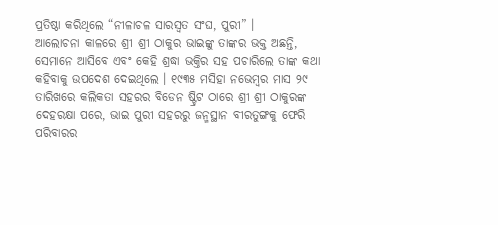ପ୍ରତିଷ୍ଠା କରିଥିଲେ “ନୀଳାଚଳ ସାରସ୍ୱତ ସଂଘ, ପୁରୀ” ।
ଆଲୋଚନା କାଳରେ ଶ୍ରୀ ଶ୍ରୀ ଠାକୁର ଭାଇଙ୍କୁ ତାଙ୍କର ଭକ୍ତ ଅଛନ୍ତି, ସେମାନେ ଆସିବେ ଏବଂ କେହି ଶ୍ରଦ୍ଧା ଭକ୍ତିର ସହ ପଚାରିଲେ ତାଙ୍କ କଥା କହିବାକୁ ଉପଦେଶ ଦେଇଥିଲେ । ୧୯୩୫ ମସିହା ନଭେମ୍ବର ମାସ ୨୯ ତାରିଖରେ କଲିକତା ସହରର ବିଡେନ ଷ୍ଟ୍ରିଟ ଠାରେ ଶ୍ରୀ ଶ୍ରୀ ଠାକୁରଙ୍କ ଦେହରକ୍ଷା ପରେ, ଭାଇ ପୁରୀ ସହରରୁ ଜନ୍ମସ୍ଥାନ ବୀରତୁଙ୍ଗକୁ ଫେରି ପରିବାରର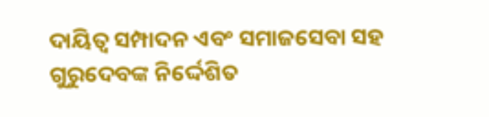ଦାୟିତ୍ୱ ସମ୍ପାଦନ ଏବଂ ସମାଜସେବା ସହ ଗୁରୁଦେବଙ୍କ ନିର୍ଦ୍ଦେଶିତ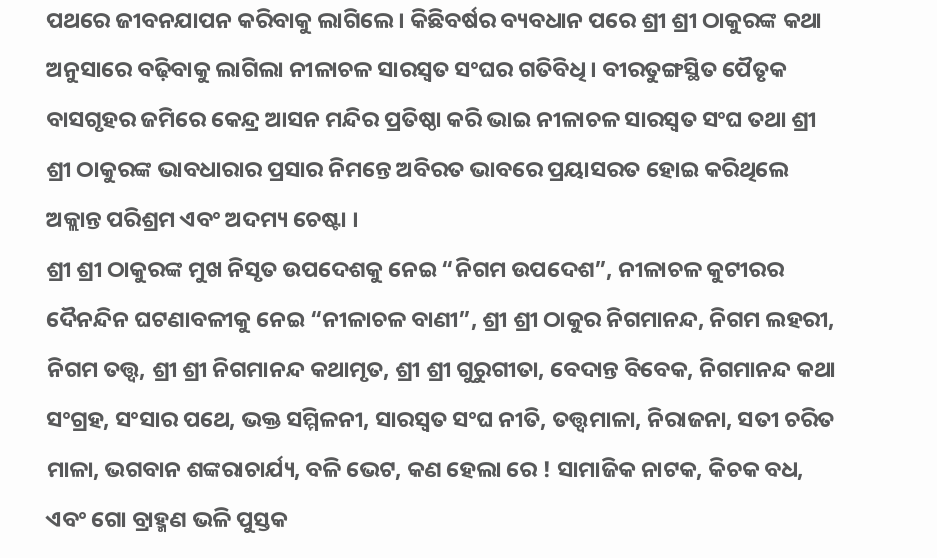ପଥରେ ଜୀବନଯାପନ କରିବାକୁ ଲାଗିଲେ । କିଛିବର୍ଷର ବ୍ୟବଧାନ ପରେ ଶ୍ରୀ ଶ୍ରୀ ଠାକୁରଙ୍କ କଥା ଅନୁସାରେ ବଢ଼ିବାକୁ ଲାଗିଲା ନୀଳାଚଳ ସାରସ୍ୱତ ସଂଘର ଗତିବିଧି । ବୀରତୁଙ୍ଗସ୍ଥିତ ପୈତୃକ ବାସଗୃହର ଜମିରେ କେନ୍ଦ୍ର ଆସନ ମନ୍ଦିର ପ୍ରତିଷ୍ଠା କରି ଭାଇ ନୀଳାଚଳ ସାରସ୍ୱତ ସଂଘ ତଥା ଶ୍ରୀ ଶ୍ରୀ ଠାକୁରଙ୍କ ଭାବଧାରାର ପ୍ରସାର ନିମନ୍ତେ ଅବିରତ ଭାବରେ ପ୍ରୟାସରତ ହୋଇ କରିଥିଲେ ଅକ୍ଲାନ୍ତ ପରିଶ୍ରମ ଏବଂ ଅଦମ୍ୟ ଚେଷ୍ଟା ।
ଶ୍ରୀ ଶ୍ରୀ ଠାକୁରଙ୍କ ମୁଖ ନିସୃତ ଉପଦେଶକୁ ନେଇ “ନିଗମ ଉପଦେଶ”, ନୀଳାଚଳ କୁଟୀରର ଦୈନନ୍ଦିନ ଘଟଣାବଳୀକୁ ନେଇ “ନୀଳାଚଳ ବାଣୀ”, ଶ୍ରୀ ଶ୍ରୀ ଠାକୁର ନିଗମାନନ୍ଦ, ନିଗମ ଲହରୀ, ନିଗମ ତତ୍ତ୍ୱ, ଶ୍ରୀ ଶ୍ରୀ ନିଗମାନନ୍ଦ କଥାମୃତ, ଶ୍ରୀ ଶ୍ରୀ ଗୁରୁଗୀତା, ବେଦାନ୍ତ ବିବେକ, ନିଗମାନନ୍ଦ କଥା ସଂଗ୍ରହ, ସଂସାର ପଥେ, ଭକ୍ତ ସମ୍ମିଳନୀ, ସାରସ୍ୱତ ସଂଘ ନୀତି, ତତ୍ତ୍ୱମାଳା, ନିରାଜନା, ସତୀ ଚରିତ ମାଳା, ଭଗବାନ ଶଙ୍କରାଚାର୍ଯ୍ୟ, ବଳି ଭେଟ, କଣ ହେଲା ରେ ! ସାମାଜିକ ନାଟକ, କିଚକ ବଧ, ଏବଂ ଗୋ ବ୍ରାହ୍ମଣ ଭଳି ପୁସ୍ତକ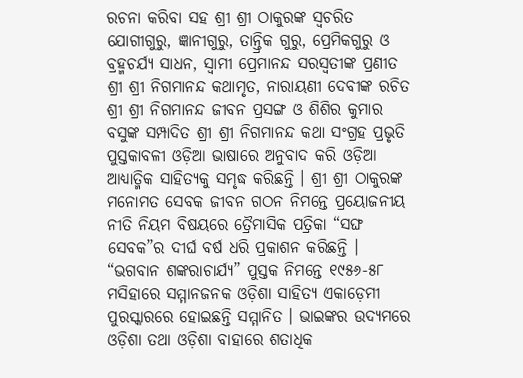ରଚନା କରିବା ସହ ଶ୍ରୀ ଶ୍ରୀ ଠାକୁରଙ୍କ ସ୍ୱଚରିତ ଯୋଗୀଗୁରୁ, ଜ୍ଞାନୀଗୁରୁ, ତାନ୍ତ୍ରିକ ଗୁରୁ, ପ୍ରେମିକଗୁରୁ ଓ ବ୍ରହ୍ମଚର୍ଯ୍ୟ ସାଧନ, ସ୍ୱାମୀ ପ୍ରେମାନନ୍ଦ ସରସ୍ୱତୀଙ୍କ ପ୍ରଣୀତ ଶ୍ରୀ ଶ୍ରୀ ନିଗମାନନ୍ଦ କଥାମୃତ, ନାରାୟଣୀ ଦେବୀଙ୍କ ରଚିତ ଶ୍ରୀ ଶ୍ରୀ ନିଗମାନନ୍ଦ ଜୀବନ ପ୍ରସଙ୍ଗ ଓ ଶିଶିର କୁମାର ବସୁଙ୍କ ସମ୍ପାଦିତ ଶ୍ରୀ ଶ୍ରୀ ନିଗମାନନ୍ଦ କଥା ସଂଗ୍ରହ ପ୍ରଭୃତି ପୁସ୍ତକାବଳୀ ଓଡ଼ିଆ ଭାଷାରେ ଅନୁବାଦ କରି ଓଡ଼ିଆ ଆଧ୍ୟାତ୍ମିକ ସାହିତ୍ୟକୁ ସମୃଦ୍ଧ କରିଛନ୍ତି । ଶ୍ରୀ ଶ୍ରୀ ଠାକୁରଙ୍କ ମନୋମତ ସେବକ ଜୀବନ ଗଠନ ନିମନ୍ତେ ପ୍ରୟୋଜନୀୟ ନୀତି ନିୟମ ବିଷୟରେ ତ୍ରୈମାସିକ ପତ୍ରିକା “ସଙ୍ଘ ସେବକ”ର ଦୀର୍ଘ ବର୍ଷ ଧରି ପ୍ରକାଶନ କରିଛନ୍ତି । “ଭଗବାନ ଶଙ୍କରାଚାର୍ଯ୍ୟ” ପୁସ୍ତକ ନିମନ୍ତେ ୧୯୫୬-୫୮ ମସିହାରେ ସମ୍ମାନଜନକ ଓଡ଼ିଶା ସାହିତ୍ୟ ଏକାଡ଼େମୀ ପୁରସ୍କାରରେ ହୋଇଛନ୍ତି ସମ୍ମାନିତ । ଭାଇଙ୍କର ଉଦ୍ୟମରେ ଓଡ଼ିଶା ତଥା ଓଡ଼ିଶା ବାହାରେ ଶତାଧିକ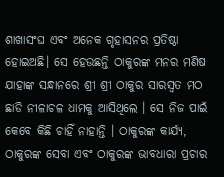ଶାଖାସଂଘ ଏବଂ ଅନେକ ଗୃହାସନର ପ୍ରତିଷ୍ଠା ହୋଇଅଛି। ସେ ହେଉଛନ୍ତି ଠାକୁରଙ୍କ ମନର ମଣିଷ ଯାହାଙ୍କ ସନ୍ଧାନରେ ଶ୍ରୀ ଶ୍ରୀ ଠାକୁର ସାରସ୍ୱତ ମଠ ଛାଡି ନୀଳାଚଳ ଧାମକୁ ଆସିଥିଲେ । ସେ ନିଜ ପାଇଁ କେବେ କିଛି ଚାହିଁ ନାହାନ୍ତି । ଠାକୁରଙ୍କ କାର୍ଯ୍ୟ, ଠାକୁରଙ୍କ ସେବା ଏବଂ ଠାକୁରଙ୍କ ଭାବଧାରା ପ୍ରଚାର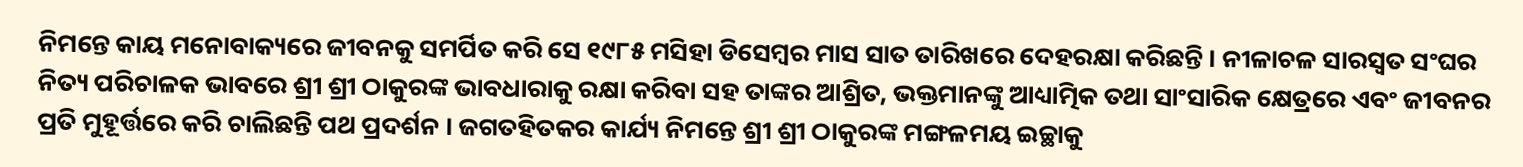ନିମନ୍ତେ କାୟ ମନୋବାକ୍ୟରେ ଜୀବନକୁ ସମର୍ପିତ କରି ସେ ୧୯୮୫ ମସିହା ଡିସେମ୍ବର ମାସ ସାତ ତାରିଖରେ ଦେହରକ୍ଷା କରିଛନ୍ତି । ନୀଳାଚଳ ସାରସ୍ୱତ ସଂଘର ନିତ୍ୟ ପରିଚାଳକ ଭାବରେ ଶ୍ରୀ ଶ୍ରୀ ଠାକୁରଙ୍କ ଭାବଧାରାକୁ ରକ୍ଷା କରିବା ସହ ତାଙ୍କର ଆଶ୍ରିତ, ଭକ୍ତମାନଙ୍କୁ ଆଧ୍ୟାତ୍ମିକ ତଥା ସାଂସାରିକ କ୍ଷେତ୍ରରେ ଏବଂ ଜୀବନର ପ୍ରତି ମୁହୂର୍ତ୍ତରେ କରି ଚାଲିଛନ୍ତି ପଥ ପ୍ରଦର୍ଶନ । ଜଗତହିତକର କାର୍ଯ୍ୟ ନିମନ୍ତେ ଶ୍ରୀ ଶ୍ରୀ ଠାକୁରଙ୍କ ମଙ୍ଗଳମୟ ଇଚ୍ଛାକୁ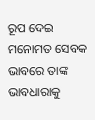ରୂପ ଦେଇ ମନୋମତ ସେବକ ଭାବରେ ତାଙ୍କ ଭାବଧାରାକୁ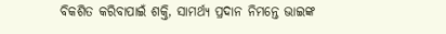ବିକଶିତ କରିବାପାଇଁ ଶକ୍ତି, ସାମର୍ଥ୍ୟ ପ୍ରଦାନ ନିମନ୍ତେ ଭାଇଙ୍କ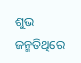ଶୁଭ ଜନ୍ମତିଥିରେ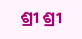ଶ୍ରୀ ଶ୍ରୀ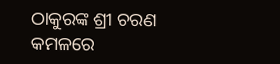ଠାକୁରଙ୍କ ଶ୍ରୀ ଚରଣ କମଳରେ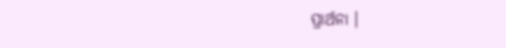ପ୍ରାର୍ଥନା ।